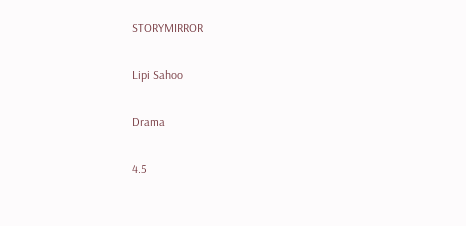STORYMIRROR

Lipi Sahoo

Drama

4.5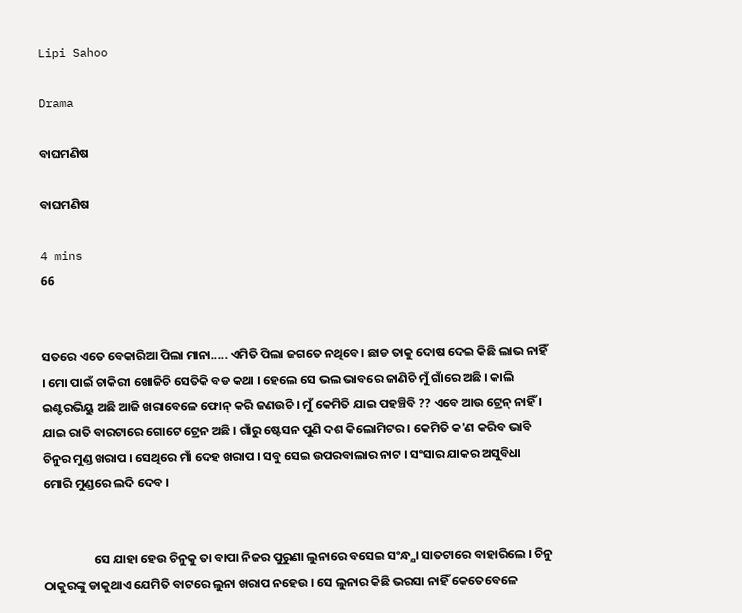Lipi Sahoo

Drama

ବାଘମଣିଷ

ବାଘମଣିଷ

4 mins
66


ସତରେ ଏତେ ବେକାରିଆ ପିଲା ମାନା..... ଏମିତି ପିଲା ଜଗତେ ନଥିବେ। ଛାଡ ତାକୁ ଦୋଷ ଦେଇ କିଛି ଲାଭ ନାହିଁ । ମୋ ପାଇଁ ଚାକିରୀ ଖୋଜିଚି ସେତିକି ବଡ କଥା । ହେଲେ ସେ ଭଲ ଭାବରେ ଜାଣିଚି ମୁଁ ଗାଁରେ ଅଛି । କାଲି ଇଣ୍ଟରଭିୟୁ ଅଛି ଆଜି ଖରାବେଳେ ଫୋନ୍ କରି ଜଣଉଚି । ମୁଁ କେମିତି ଯାଇ ପହଞ୍ଚିବି ?? ଏବେ ଆଉ ଟ୍ରେନ୍ ନାହିଁ । ଯାଇ ରାତି ବାରଟାରେ ଗୋଟେ ଟ୍ରେନ ଅଛି । ଗାଁରୁ ଷ୍ଟେସନ ପୁଣି ଦଶ କିଲୋମିଟର । କେମିତି କ'ଣ କରିବ ଭାବି ଚିନୁର ମୁଣ୍ଡ ଖରାପ । ସେଥିରେ ମାଁ ଦେହ ଖରାପ । ସବୁ ସେଇ ଉପରବାଲାର ନାଟ । ସଂସାର ଯାକର ଅସୁବିଧା ମୋରି ମୁଣ୍ଡରେ ଲଦି ଦେବ ।


                  ସେ ଯାହା ହେଉ ଚିନୁକୁ ତା ବାପା ନିଜର ପୁରୁଣା ଲୁନାରେ ବସେଇ ସଂନ୍ଧ୍ଯା ସାତଟାରେ ବାହାରିଲେ । ଚିନୁ ଠାକୁରଙ୍କୁ ଡାକୁଥାଏ ଯେମିତି ବାଟରେ ଲୁନା ଖରାପ ନହେଉ । ସେ ଲୁନାର କିଛି ଭରସା ନାହିଁ କେତେବେଳେ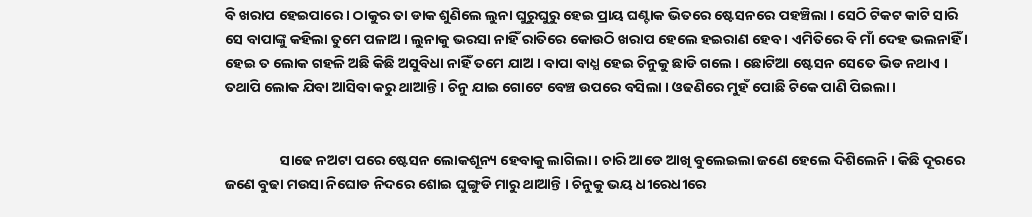ବି ଖରାପ ହେଇପାରେ । ଠାକୁର ତା ଡାକ ଶୁଣିଲେ ଲୁନା ଘୁରୁଘୁରୁ ହେଇ ପ୍ରାୟ ଘଣ୍ଟାକ ଭିତରେ ଷ୍ଟେସନରେ ପହଞ୍ଚିଲା । ସେଠି ଟିକଟ କାଟି ସାରି ସେ ବାପାଙ୍କୁ କହିଲା ତୁମେ ପଳାଅ । ଲୁନାକୁ ଭରସା ନାହିଁ ରାତିରେ କୋଉଠି ଖରାପ ହେଲେ ହଇରାଣ ହେବ । ଏମିତିରେ ବି ମାଁ ଦେହ ଭଲନାହିଁ । ହେଇ ତ ଲୋକ ଗହଳି ଅଛି କିଛି ଅସୁବିଧା ନାହିଁ ତମେ ଯାଅ । ବାପା ବାଧ୍ଯ ହେଇ ଚିନୁକୁ ଛାଡି ଗଲେ । ଛୋଟିଆ ଷ୍ଟେସନ ସେତେ ଭିଡ ନଥାଏ । ତଥାପି ଲୋକ ଯିବା ଆସିବା କରୁ ଥାଆନ୍ତି । ଚିନୁ ଯାଇ ଗୋଟେ ବେଞ୍ଚ ଉପରେ ବସିଲା । ଓଢଣିରେ ମୁହଁ ପୋଛି ଟିକେ ପାଣି ପିଇଲା ।


                 ସାଢେ ନଅଟା ପରେ ଷ୍ଟେସନ ଲୋକଶୂନ୍ୟ ହେବାକୁ ଲାଗିଲା । ଚାରି ଆଡେ ଆଖି ବୁଲେଇଲା ଜଣେ ହେଲେ ଦିଶିଲେନି । କିଛି ଦୂରରେ ଜଣେ ବୁଢା ମଉସା ନିଘୋଡ ନିଦରେ ଶୋଇ ଘୁଙ୍ଗୁଡି ମାରୁ ଥାଆନ୍ତି । ଚିନୁକୁ ଭୟ ଧୀରେଧୀରେ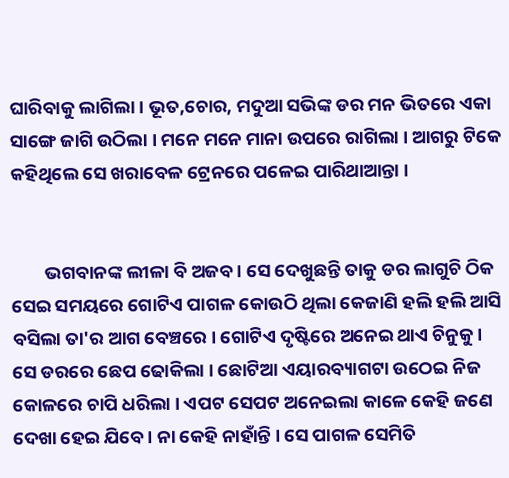ଘାରିବାକୁ ଲାଗିଲା । ଭୂତ,ଚୋର, ମଦୁଆ ସଭିଙ୍କ ଡର ମନ ଭିତରେ ଏକା ସାଙ୍ଗେ ଜାଗି ଉଠିଲା । ମନେ ମନେ ମାନା ଉପରେ ରାଗିଲା । ଆଗରୁ ଟିକେ କହିଥିଲେ ସେ ଖରାବେଳ ଟ୍ରେନରେ ପଳେଇ ପାରିଥାଆନ୍ତା ।


        ଭଗବାନଙ୍କ ଲୀଳା ବି ଅଜବ । ସେ ଦେଖୁଛନ୍ତି ତାକୁ ଡର ଲାଗୁଚି ଠିକ ସେଇ ସମୟରେ ଗୋଟିଏ ପାଗଳ କୋଉଠି ଥିଲା କେଜାଣି ହଲି ହଲି ଆସି ବସିଲା ତା'ର ଆଗ ବେଞ୍ଚରେ । ଗୋଟିଏ ଦୃଷ୍ଟିରେ ଅନେଇ ଥାଏ ଚିନୁକୁ । ସେ ଡରରେ ଛେପ ଢୋକିଲା । ଛୋଟିଆ ଏୟାରବ୍ୟାଗଟା ଉଠେଇ ନିଜ କୋଳରେ ଚାପି ଧରିଲା । ଏପଟ ସେପଟ ଅନେଇଲା କାଳେ କେହି ଜଣେ ଦେଖା ହେଇ ଯିବେ । ନା କେହି ନାହାଁନ୍ତି । ସେ ପାଗଳ ସେମିତି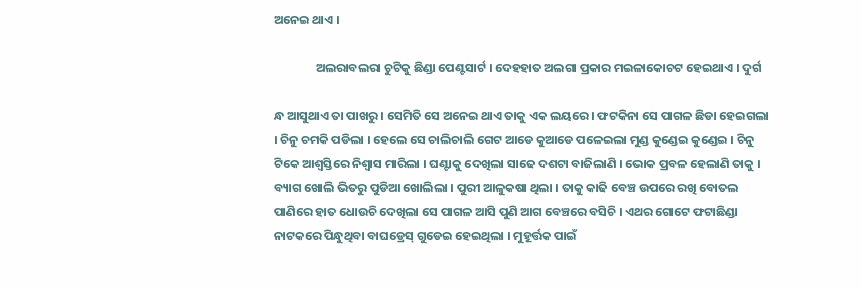ଅନେଇ ଥାଏ ।

               ଅଲରାବଲରା ଚୁଟିକୁ ଛିଣ୍ଡା ପେଣ୍ଟସାର୍ଟ । ଦେହହାତ ଅଲଗା ପ୍ରକାର ମଇଳାକୋଚଟ ହେଇଥାଏ । ଦୁର୍ଗ

ନ୍ଧ ଆସୁଥାଏ ତା ପାଖରୁ । ସେମିତି ସେ ଅନେଇ ଥାଏ ତାକୁ ଏକ ଲୟରେ । ଫଟକିନା ସେ ପାଗଳ ଛିଡା ହେଇଗଲା । ଚିନୁ ଚମକି ପଡିଲା । ହେଲେ ସେ ଚାଲିଚାଲି ଗେଟ ଆଡେ କୁଆଡେ ପଳେଇଲା ମୁଣ୍ଡ କୁଣ୍ଡେଇ କୁଣ୍ଡେଇ । ଚିନୁ ଟିକେ ଆଶ୍ବସ୍ତିରେ ନିଶ୍ବାସ ମାରିଲା । ଘଣ୍ଟାକୁ ଦେଖିଲା ସାଢେ ଦଶଟା ବାଜିଲାଣି । ଭୋକ ପ୍ରବଳ ହେଲାଣି ତାକୁ । ବ୍ୟାଗ ଖୋଲି ଭିତରୁ ପୁଡିଆ ଖୋଲିଲା । ପୁରୀ ଆଳୁକଷା ଥିଲା । ତାକୁ କାଢି ବେଞ୍ଚ ଉପରେ ରଖି ବୋତଲ ପାଣିରେ ହାତ ଧୋଉଚି ଦେଖିଲା ସେ ପାଗଳ ଆସି ପୁଣି ଆଗ ବେଞ୍ଚରେ ବସିଚି । ଏଥର ଗୋଟେ ଫଟାଛିଣ୍ଡା ନାଟକରେ ପିନ୍ଧୁଥିବା ବାଘଡ୍ରେସ୍ ଗୁଡେଇ ହେଇଥିଲା । ମୁହୂର୍ତ୍ତକ ପାଇଁ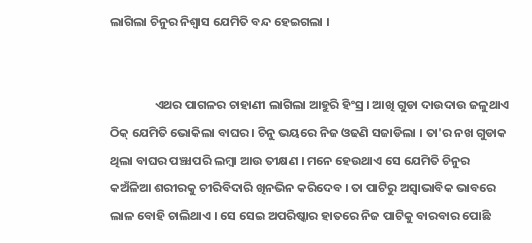ଲାଗିଲା ଚିନୁର ନିଶ୍ବାସ ଯେମିତି ବନ୍ଦ ହେଇଗଲା ।


                ଏଥର ପାଗଳର ଚାହାଣୀ ଲାଗିଲା ଆହୁରି ହିଂସ୍ର । ଆଖି ଗୁଡା ଦାଉଦାଉ ଜଳୁଥାଏ ଠିକ୍ ଯେମିତି ଭୋକିଲା ବାଘର । ଚିନୁ ଭୟରେ ନିଜ ଓଢଣି ସଜାଡିଲା । ତା'ର ନଖ ଗୁଡାକ ଥିଲା ବାଘର ପଞ୍ଝାପରି ଲମ୍ବା ଆଉ ତୀକ୍ଷଣ । ମନେ ହେଉଥାଏ ସେ ଯେମିତି ଚିନୁର କଅଁଳିଆ ଶରୀରକୁ ଚୀରିବିଦାରି ଖିନଭିନ କରିଦେବ । ତା ପାଟିରୁ ଅସ୍ବାଭାବିକ ଭାବରେ ଲାଳ ବୋହି ଚାଲିଥାଏ । ସେ ସେଇ ଅପରିଷ୍କାର ହାତରେ ନିଜ ପାଟିକୁ ବାରବାର ପୋଛି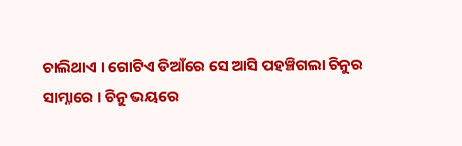ଚାଲିଥାଏ । ଗୋଟିଏ ଡିଆଁରେ ସେ ଆସି ପହଞ୍ଚିଗଲା ଚିନୁର ସାମ୍ନାରେ । ଚିନୁ ଭୟରେ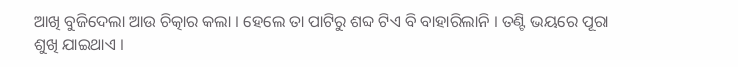ଆଖି ବୁଜିଦେଲା ଆଉ ଚିତ୍କାର କଲା । ହେଲେ ତା ପାଟିରୁ ଶବ୍ଦ ଟିଏ ବି ବାହାରିଲାନି । ତଣ୍ଟି ଭୟରେ ପୂରା ଶୁଖି ଯାଇଥାଏ ।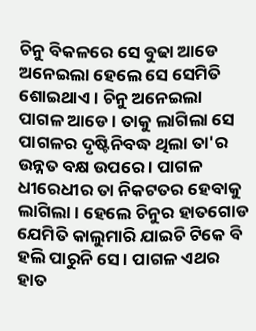ଚିନୁ ବିକଳରେ ସେ ବୁଢା ଆଡେ ଅନେଇଲା ହେଲେ ସେ ସେମିତି ଶୋଇଥାଏ । ଚିନୁ ଅନେଇଲା ପାଗଳ ଆଡେ । ତାକୁ ଲାଗିଲା ସେ ପାଗଳର ଦୃଷ୍ଟିନିବଦ୍ଧ ଥିଲା ତା'ର ଉନ୍ନତ ବକ୍ଷ ଉପରେ । ପାଗଳ ଧୀରେଧୀର ତା ନିକଟତର ହେବାକୁ ଲାଗିଲା । ହେଲେ ଚିନୁର ହାତଗୋଡ ଯେମିତି କାଲୁମାରି ଯାଇଚି ଟିକେ ବି ହଲି ପାରୁନି ସେ । ପାଗଳ ଏଥର ହାତ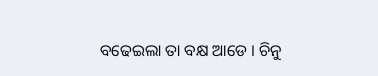ବଢେଇଲା ତା ବକ୍ଷ ଆଡେ । ଚିନୁ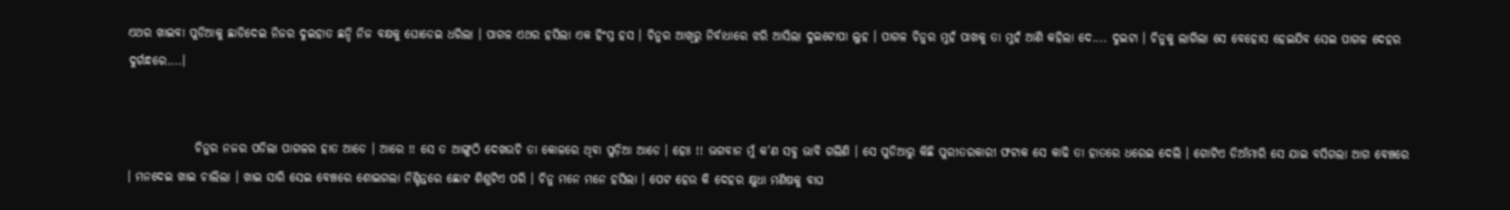ଏଥର ଖାଇବା ପୁଡିଆକୁ ଛାଡିଦେଇ ନିଜର ଦୁଇହାତ ଛନ୍ଦି ନିଜ ବକ୍ଷକୁ ଘୋଡେଇ ଧରିଲା । ପାଗଳ ଏଥର ହସିଲା ଏକ ହିଂସ୍ର ହସ । ଚିନୁର ଆଖିରୁ ନିର୍ବାଧାରେ ଝରି ଆସିଲା ଦୁଇଟୋପା ଲୁହ । ପାଗଳ ଚିନୁର ମୁହଁ ପାଖକୁ ତା ମୁହଁ ଆଣି କହିଲା ଦେ.... ଦୁଇଟା । ଚିନୁକୁ ଲାଗିଲା ସେ ବେହୋସ ହେଇଯିବ ସେଇ ପାଗଳ ଦେହର ଦୁର୍ଗନ୍ଧରେ....।


              ଚିନୁର ନଜର ପଡିଲା ପାଗଳର ହାତ ଆଡେ । ଆରେ !! ସେ ତ ଆଙ୍ଗୁଠି ଦେଖଉଚି ତା କୋଳରେ ଥିବା ପୁଡ଼ିଆ ଆଡେ । ହେଃ !! ଭଗବାନ ମୁଁ କ'ଣ ସବୁ ଭାବି ଗଲିଣି । ସେ ପୁଡିଆରୁ କିଛି ପୁରୀତରକାରୀ ଫଟାକ ସେ କାଢି ତା ହାତରେ ଧରେଇ ଦେଲି । ଗୋଟିଏ ଡିଆଁମାରି ସେ ଯାଇ ବସିଗଲା ଆଗ ବେଞ୍ଚରେ । ମନଦେଇ ଖାଇ ଚାଲିଲା । ଖାଇ ସାରି ସେଇ ବେଞ୍ଚରେ ଶୋଇଗଲା ନିଶ୍ଚିନ୍ତରେ ଛୋଟ ଶିଶୁଟିଏ ପରି । ଚିନୁ ମନେ ମନେ ହସିଲା । ପେଟ ହେଉ କି ଦେହର କ୍ଷୁଧା ମଣିଷକୁ ବାଘ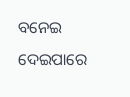ବନେଇ ଦେଇପାରେ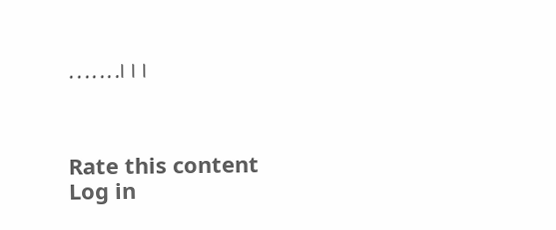.......।।।



Rate this content
Log in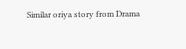Similar oriya story from Drama